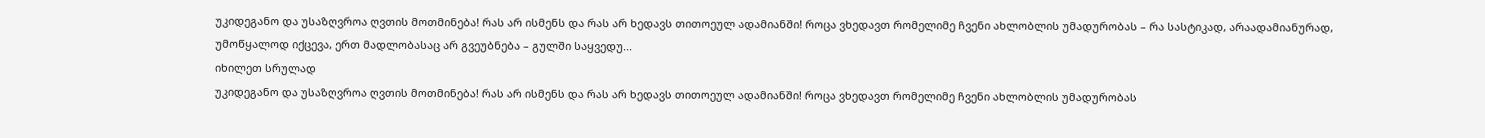უკიდეგანო და უსაზღვროა ღვთის მოთმინება! რას არ ისმენს და რას არ ხედავს თითოეულ ადამიანში! როცა ვხედავთ რომელიმე ჩვენი ახლობლის უმადურობას – რა სასტიკად, არაადამიანურად, უმოწყალოდ იქცევა, ერთ მადლობასაც არ გვეუბნება – გულში საყვედუ...
იხილეთ სრულად
უკიდეგანო და უსაზღვროა ღვთის მოთმინება! რას არ ისმენს და რას არ ხედავს თითოეულ ადამიანში! როცა ვხედავთ რომელიმე ჩვენი ახლობლის უმადურობას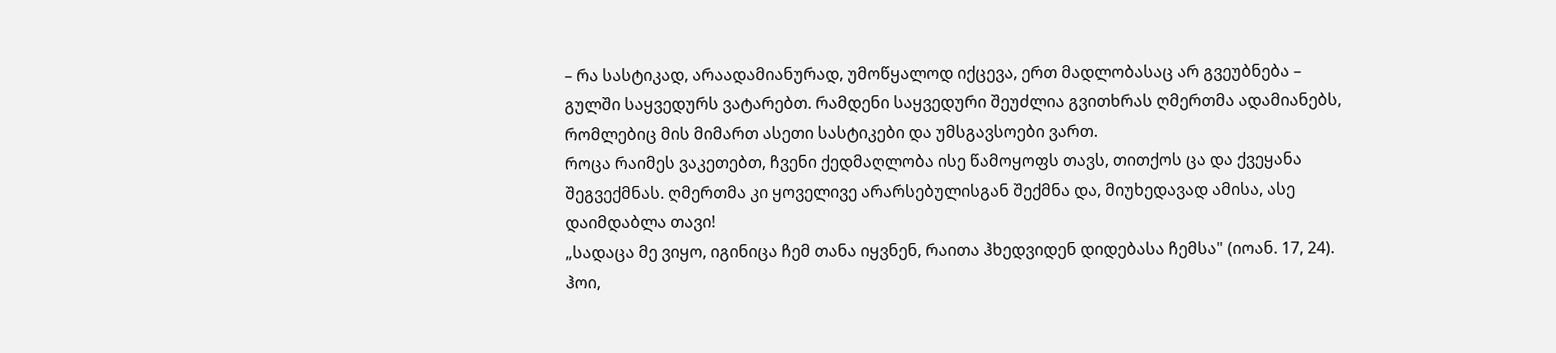– რა სასტიკად, არაადამიანურად, უმოწყალოდ იქცევა, ერთ მადლობასაც არ გვეუბნება – გულში საყვედურს ვატარებთ. რამდენი საყვედური შეუძლია გვითხრას ღმერთმა ადამიანებს, რომლებიც მის მიმართ ასეთი სასტიკები და უმსგავსოები ვართ.
როცა რაიმეს ვაკეთებთ, ჩვენი ქედმაღლობა ისე წამოყოფს თავს, თითქოს ცა და ქვეყანა შეგვექმნას. ღმერთმა კი ყოველივე არარსებულისგან შექმნა და, მიუხედავად ამისა, ასე დაიმდაბლა თავი!
„სადაცა მე ვიყო, იგინიცა ჩემ თანა იყვნენ, რაითა ჰხედვიდენ დიდებასა ჩემსა" (იოან. 17, 24). ჰოი,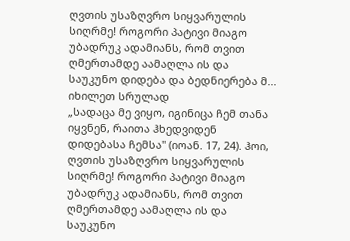ღვთის უსაზღვრო სიყვარულის სიღრმე! როგორი პატივი მიაგო უბადრუკ ადამიანს, რომ თვით ღმერთამდე აამაღლა ის და საუკუნო დიდება და ბედნიერება მ...
იხილეთ სრულად
„სადაცა მე ვიყო, იგინიცა ჩემ თანა იყვნენ, რაითა ჰხედვიდენ დიდებასა ჩემსა" (იოან. 17, 24). ჰოი, ღვთის უსაზღვრო სიყვარულის სიღრმე! როგორი პატივი მიაგო უბადრუკ ადამიანს, რომ თვით ღმერთამდე აამაღლა ის და საუკუნო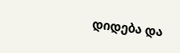დიდება და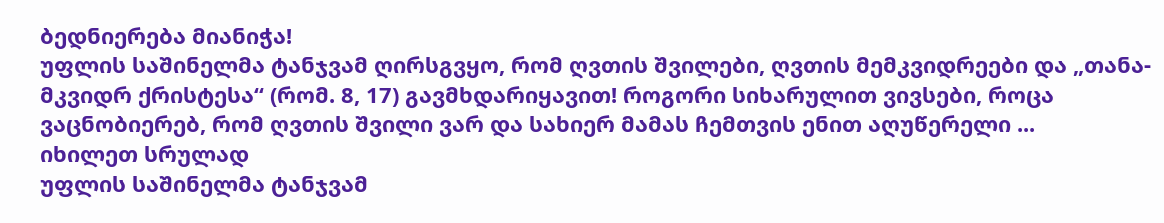ბედნიერება მიანიჭა!
უფლის საშინელმა ტანჯვამ ღირსგვყო, რომ ღვთის შვილები, ღვთის მემკვიდრეები და „თანა-მკვიდრ ქრისტესა“ (რომ. 8, 17) გავმხდარიყავით! როგორი სიხარულით ვივსები, როცა ვაცნობიერებ, რომ ღვთის შვილი ვარ და სახიერ მამას ჩემთვის ენით აღუწერელი ...
იხილეთ სრულად
უფლის საშინელმა ტანჯვამ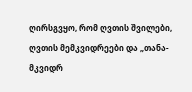ღირსგვყო, რომ ღვთის შვილები, ღვთის მემკვიდრეები და „თანა-მკვიდრ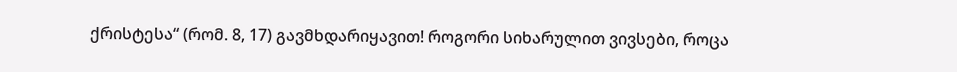ქრისტესა“ (რომ. 8, 17) გავმხდარიყავით! როგორი სიხარულით ვივსები, როცა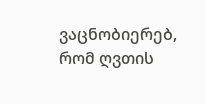ვაცნობიერებ, რომ ღვთის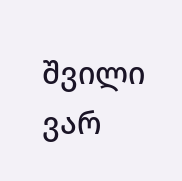შვილი ვარ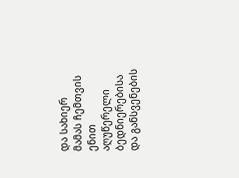და სახიერ მამას ჩემთვის ენით აღუწერელი ბედნიერებისა და განსვენების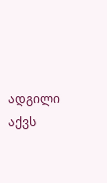ადგილი აქვს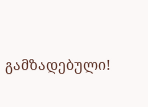გამზადებული!